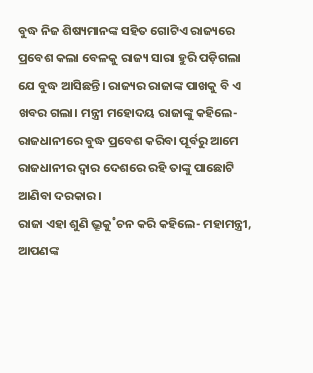ବୁଦ୍ଧ ନିଜ ଶିଷ୍ୟମାନଙ୍କ ସହିତ ଗୋଟିଏ ରାଜ୍ୟରେ ପ୍ରବେଶ କଲା ବେଳକୁ ରାଜ୍ୟ ସାରା ହୁରି ପଡ଼ିଗଲା ଯେ ବୁଦ୍ଧ ଆସିଛନ୍ତି। ରାଜ୍ୟର ରାଜାଙ୍କ ପାଖକୁ ବି ଏ ଖବର ଗଲା। ମନ୍ତ୍ରୀ ମହୋଦୟ ରାଜାଙ୍କୁ କହିଲେ- ରାଜଧାନୀରେ ବୁଦ୍ଧ ପ୍ରବେଶ କରିବା ପୂର୍ବରୁ ଆମେ ରାଜଧାନୀର ଦ୍ବାର ଦେଶରେ ରହି ତାଙ୍କୁ ପାଛୋଟି ଆଣିବା ଦରକାର।
ରାଜା ଏହା ଶୁଣି ଭ୍ରୂକୁ˚ଚନ କରି କହିଲେ- ମହାମନ୍ତ୍ରୀ, ଆପଣଙ୍କ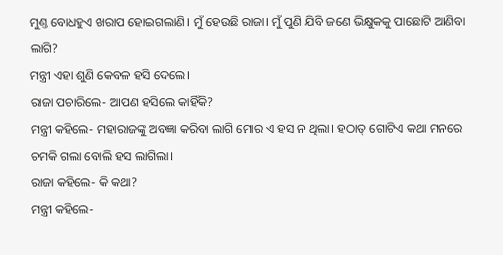ମୁଣ୍ତ ବୋଧହୁଏ ଖରାପ ହୋଇଗଲାଣି। ମୁଁ ହେଉଛି ରାଜା। ମୁଁ ପୁଣି ଯିବି ଜଣେ ଭିକ୍ଷୁକକୁ ପାଛୋଟି ଆଣିବା ଲାଗି?
ମନ୍ତ୍ରୀ ଏହା ଶୁଣି କେବଳ ହସି ଦେଲେ।
ରାଜା ପଚାରିଲେ- ଆପଣ ହସିଲେ କାହିଁକି?
ମନ୍ତ୍ରୀ କହିଲେ- ମହାରାଜଙ୍କୁ ଅବଜ୍ଞା କରିବା ଲାଗି ମୋର ଏ ହସ ନ ଥିଲା। ହଠାତ୍ ଗୋଟିଏ କଥା ମନରେ ଚମକି ଗଲା ବୋଲି ହସ ଲାଗିଲା।
ରାଜା କହିଲେ- କି କଥା?
ମନ୍ତ୍ରୀ କହିଲେ-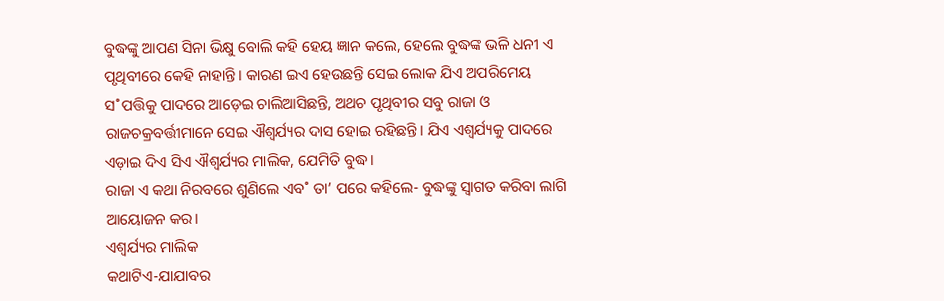ବୁଦ୍ଧଙ୍କୁ ଆପଣ ସିନା ଭିକ୍ଷୁ ବୋଲି କହି ହେୟ ଜ୍ଞାନ କଲେ, ହେଲେ ବୁଦ୍ଧଙ୍କ ଭଳି ଧନୀ ଏ ପୃଥିବୀରେ କେହି ନାହାନ୍ତି। କାରଣ ଇଏ ହେଉଛନ୍ତି ସେଇ ଲୋକ ଯିଏ ଅପରିମେୟ ସ˚ପତ୍ତିକୁ ପାଦରେ ଆଡ଼େଇ ଚାଲିଆସିଛନ୍ତି, ଅଥଚ ପୃଥିବୀର ସବୁ ରାଜା ଓ ରାଜଚକ୍ରବର୍ତ୍ତୀମାନେ ସେଇ ଐଶ୍ବର୍ଯ୍ୟର ଦାସ ହୋଇ ରହିଛନ୍ତି। ଯିଏ ଏଶ୍ବର୍ଯ୍ୟକୁ ପାଦରେ ଏଡ଼ାଇ ଦିଏ ସିଏ ଐଶ୍ବର୍ଯ୍ୟର ମାଲିକ, ଯେମିତି ବୁଦ୍ଧ।
ରାଜା ଏ କଥା ନିରବରେ ଶୁଣିଲେ ଏବ˚ ତା’ ପରେ କହିଲେ- ବୁଦ୍ଧଙ୍କୁ ସ୍ବାଗତ କରିବା ଲାଗି ଆୟୋଜନ କର।
ଏଶ୍ବର୍ଯ୍ୟର ମାଲିକ
କଥାଟିଏ-ଯାଯାବର